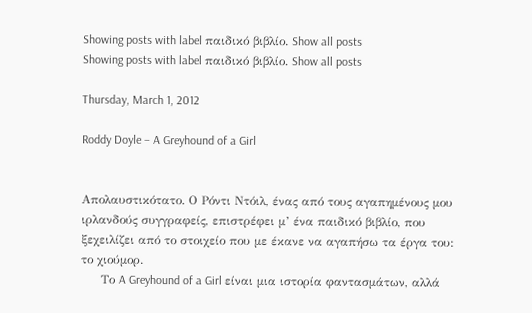Showing posts with label παιδικό βιβλίο. Show all posts
Showing posts with label παιδικό βιβλίο. Show all posts

Thursday, March 1, 2012

Roddy Doyle – A Greyhound of a Girl


Απολαυστικότατο. Ο Ρόντι Ντόιλ, ένας από τους αγαπημένους μου ιρλανδούς συγγραφείς, επιστρέφει μ’ ένα παιδικό βιβλίο, που ξεχειλίζει από το στοιχείο που με έκανε να αγαπήσω τα έργα του: το χιούμορ.
     Το A Greyhound of a Girl είναι μια ιστορία φαντασμάτων, αλλά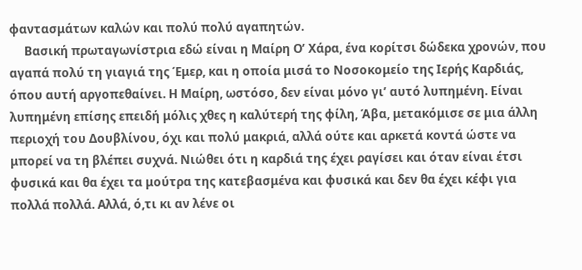φαντασμάτων καλών και πολύ πολύ αγαπητών.
     Βασική πρωταγωνίστρια εδώ είναι η Μαίρη Ο’ Χάρα, ένα κορίτσι δώδεκα χρονών, που αγαπά πολύ τη γιαγιά της Έμερ, και η οποία μισά το Νοσοκομείο της Ιερής Καρδιάς, όπου αυτή αργοπεθαίνει. Η Μαίρη, ωστόσο, δεν είναι μόνο γι’ αυτό λυπημένη. Είναι λυπημένη επίσης επειδή μόλις χθες η καλύτερή της φίλη, Άβα, μετακόμισε σε μια άλλη περιοχή του Δουβλίνου, όχι και πολύ μακριά, αλλά ούτε και αρκετά κοντά ώστε να μπορεί να τη βλέπει συχνά. Νιώθει ότι η καρδιά της έχει ραγίσει και όταν είναι έτσι φυσικά και θα έχει τα μούτρα της κατεβασμένα και φυσικά και δεν θα έχει κέφι για πολλά πολλά. Αλλά, ό,τι κι αν λένε οι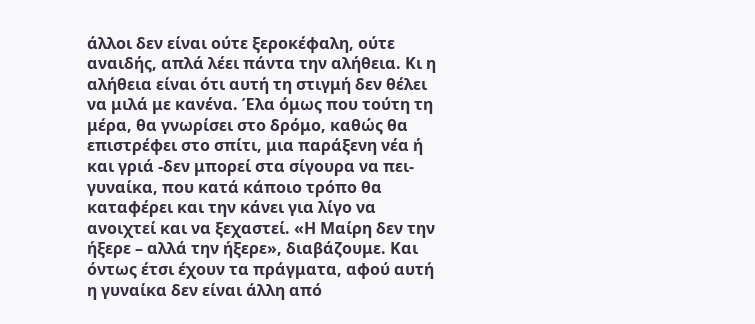άλλοι δεν είναι ούτε ξεροκέφαλη, ούτε αναιδής, απλά λέει πάντα την αλήθεια. Κι η αλήθεια είναι ότι αυτή τη στιγμή δεν θέλει να μιλά με κανένα. Έλα όμως που τούτη τη μέρα, θα γνωρίσει στο δρόμο, καθώς θα επιστρέφει στο σπίτι, μια παράξενη νέα ή και γριά -δεν μπορεί στα σίγουρα να πει- γυναίκα, που κατά κάποιο τρόπο θα καταφέρει και την κάνει για λίγο να ανοιχτεί και να ξεχαστεί. «Η Μαίρη δεν την ήξερε – αλλά την ήξερε», διαβάζουμε. Και όντως έτσι έχουν τα πράγματα, αφού αυτή η γυναίκα δεν είναι άλλη από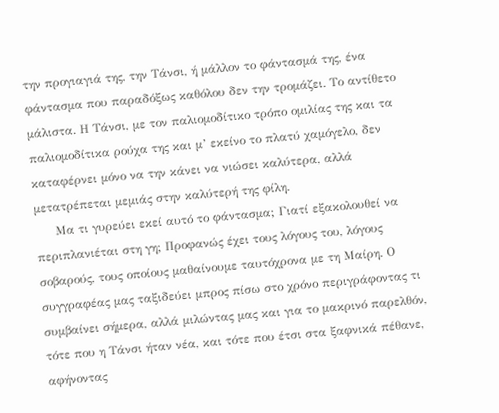την προγιαγιά της, την Τάνσι, ή μάλλον το φάντασμά της, ένα φάντασμα που παραδόξως καθόλου δεν την τρομάζει. Το αντίθετο μάλιστα. Η Τάνσι, με τον παλιομοδίτικο τρόπο ομιλίας της και τα παλιομοδίτικα ρούχα της και μ’ εκείνο το πλατύ χαμόγελο, δεν καταφέρνει μόνο να την κάνει να νιώσει καλύτερα, αλλά μετατρέπεται μεμιάς στην καλύτερή της φίλη.
     Μα τι γυρεύει εκεί αυτό το φάντασμα; Γιατί εξακολουθεί να περιπλανιέται στη γη; Προφανώς έχει τους λόγους του, λόγους σοβαρούς, τους οποίους μαθαίνουμε ταυτόχρονα με τη Μαίρη. Ο συγγραφέας μας ταξιδεύει μπρος πίσω στο χρόνο περιγράφοντας τι συμβαίνει σήμερα, αλλά μιλώντας μας και για το μακρινό παρελθόν, τότε που η Τάνσι ήταν νέα, και τότε που έτσι στα ξαφνικά πέθανε, αφήνοντας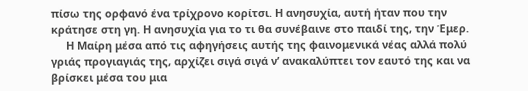πίσω της ορφανό ένα τρίχρονο κορίτσι. Η ανησυχία, αυτή ήταν που την κράτησε στη γη. Η ανησυχία για το τι θα συνέβαινε στο παιδί της, την Έμερ.
     Η Μαίρη μέσα από τις αφηγήσεις αυτής της φαινομενικά νέας αλλά πολύ γριάς προγιαγιάς της, αρχίζει σιγά σιγά ν’ ανακαλύπτει τον εαυτό της και να βρίσκει μέσα του μια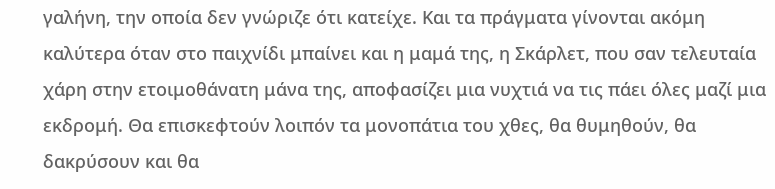γαλήνη, την οποία δεν γνώριζε ότι κατείχε. Και τα πράγματα γίνονται ακόμη καλύτερα όταν στο παιχνίδι μπαίνει και η μαμά της, η Σκάρλετ, που σαν τελευταία χάρη στην ετοιμοθάνατη μάνα της, αποφασίζει μια νυχτιά να τις πάει όλες μαζί μια εκδρομή. Θα επισκεφτούν λοιπόν τα μονοπάτια του χθες, θα θυμηθούν, θα δακρύσουν και θα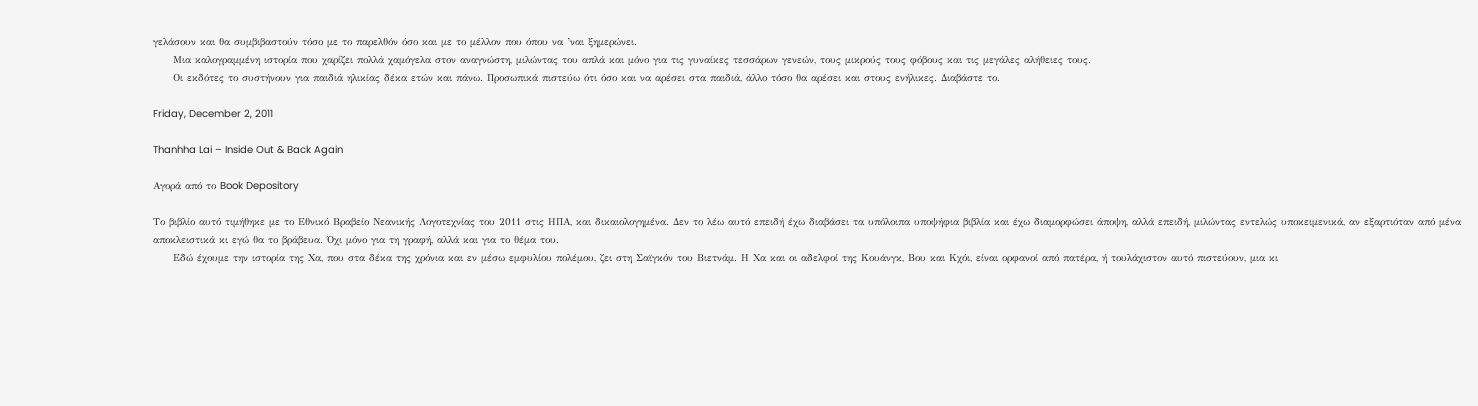γελάσουν και θα συμβιβαστούν τόσο με το παρελθόν όσο και με το μέλλον που όπου να ’ναι ξημερώνει.
     Μια καλογραμμένη ιστορία που χαρίζει πολλά χαμόγελα στον αναγνώστη, μιλώντας του απλά και μόνο για τις γυναίκες τεσσάρων γενεών, τους μικρούς τους φόβους και τις μεγάλες αλήθειες τους.
     Οι εκδότες το συστήνουν για παιδιά ηλικίας δέκα ετών και πάνω. Προσωπικά πιστεύω ότι όσο και να αρέσει στα παιδιά, άλλο τόσο θα αρέσει και στους ενήλικες. Διαβάστε το.

Friday, December 2, 2011

Thanhha Lai – Inside Out & Back Again

Αγορά από το Book Depository

Το βιβλίο αυτό τιμήθηκε με το Εθνικό Βραβείο Νεανικής Λογοτεχνίας του 2011 στις ΗΠΑ, και δικαιολογημένα. Δεν το λέω αυτό επειδή έχω διαβάσει τα υπόλοιπα υποψήφια βιβλία και έχω διαμορφώσει άποψη, αλλά επειδή, μιλώντας εντελώς υποκειμενικά, αν εξαρτιόταν από μένα αποκλειστικά κι εγώ θα το βράβευα. Όχι μόνο για τη γραφή, αλλά και για το θέμα του.
     Εδώ έχουμε την ιστορία της Χα, που στα δέκα της χρόνια και εν μέσω εμφυλίου πολέμου, ζει στη Σαϊγκόν του Βιετνάμ. Η Χα και οι αδελφοί της Κουάνγκ, Βου και Κχόι, είναι ορφανοί από πατέρα, ή τουλάχιστον αυτό πιστεύουν, μια κι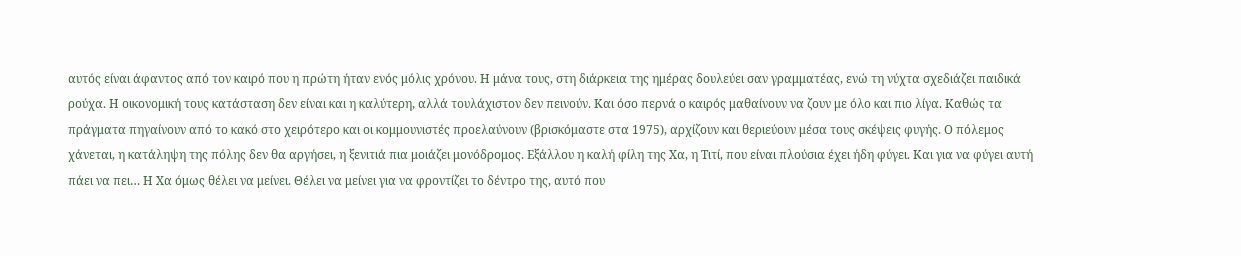αυτός είναι άφαντος από τον καιρό που η πρώτη ήταν ενός μόλις χρόνου. Η μάνα τους, στη διάρκεια της ημέρας δουλεύει σαν γραμματέας, ενώ τη νύχτα σχεδιάζει παιδικά ρούχα. Η οικονομική τους κατάσταση δεν είναι και η καλύτερη, αλλά τουλάχιστον δεν πεινούν. Και όσο περνά ο καιρός μαθαίνουν να ζουν με όλο και πιο λίγα. Καθώς τα πράγματα πηγαίνουν από το κακό στο χειρότερο και οι κομμουνιστές προελαύνουν (βρισκόμαστε στα 1975), αρχίζουν και θεριεύουν μέσα τους σκέψεις φυγής. Ο πόλεμος χάνεται, η κατάληψη της πόλης δεν θα αργήσει, η ξενιτιά πια μοιάζει μονόδρομος. Εξάλλου η καλή φίλη της Χα, η Τιτί, που είναι πλούσια έχει ήδη φύγει. Και για να φύγει αυτή πάει να πει… Η Χα όμως θέλει να μείνει. Θέλει να μείνει για να φροντίζει το δέντρο της, αυτό που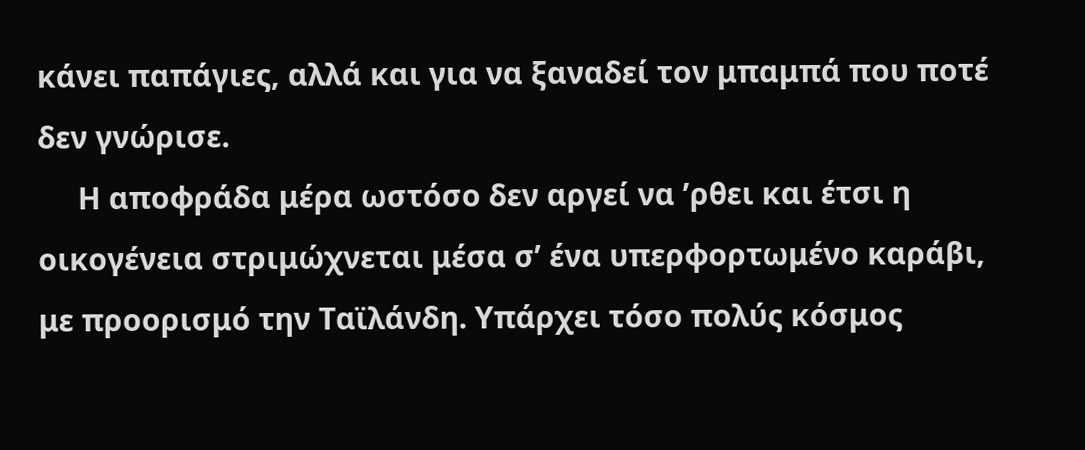κάνει παπάγιες, αλλά και για να ξαναδεί τον μπαμπά που ποτέ δεν γνώρισε.
     Η αποφράδα μέρα ωστόσο δεν αργεί να ’ρθει και έτσι η οικογένεια στριμώχνεται μέσα σ’ ένα υπερφορτωμένο καράβι, με προορισμό την Ταϊλάνδη. Υπάρχει τόσο πολύς κόσμος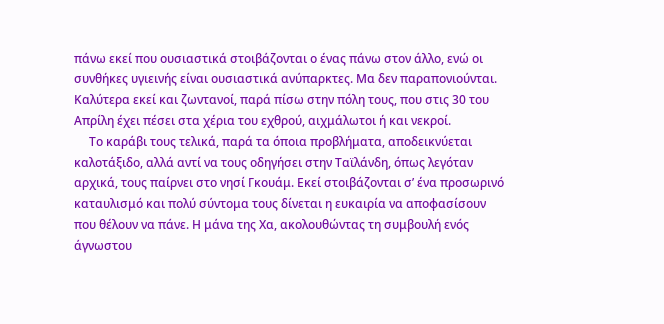πάνω εκεί που ουσιαστικά στοιβάζονται ο ένας πάνω στον άλλο, ενώ οι συνθήκες υγιεινής είναι ουσιαστικά ανύπαρκτες. Μα δεν παραπονιούνται. Καλύτερα εκεί και ζωντανοί, παρά πίσω στην πόλη τους, που στις 30 του Απρίλη έχει πέσει στα χέρια του εχθρού, αιχμάλωτοι ή και νεκροί.
     Το καράβι τους τελικά, παρά τα όποια προβλήματα, αποδεικνύεται καλοτάξιδο, αλλά αντί να τους οδηγήσει στην Ταϊλάνδη, όπως λεγόταν αρχικά, τους παίρνει στο νησί Γκουάμ. Εκεί στοιβάζονται σ’ ένα προσωρινό καταυλισμό και πολύ σύντομα τους δίνεται η ευκαιρία να αποφασίσουν που θέλουν να πάνε. Η μάνα της Χα, ακολουθώντας τη συμβουλή ενός άγνωστου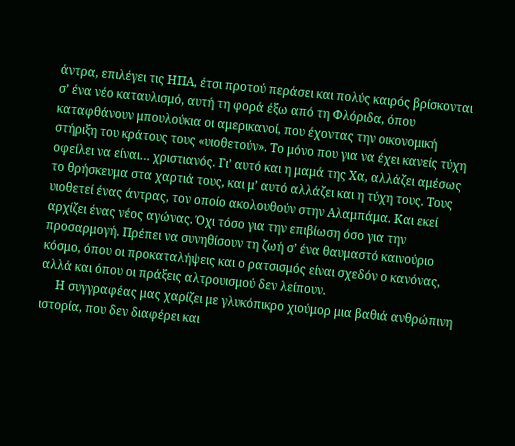άντρα, επιλέγει τις ΗΠΑ, έτσι προτού περάσει και πολύς καιρός βρίσκονται σ’ ένα νέο καταυλισμό, αυτή τη φορά έξω από τη Φλόριδα, όπου καταφθάνουν μπουλούκια οι αμερικανοί, που έχοντας την οικονομική στήριξη του κράτους τους «υιοθετούν». Το μόνο που για να έχει κανείς τύχη οφείλει να είναι… χριστιανός. Γι’ αυτό και η μαμά της Χα, αλλάζει αμέσως το θρήσκευμα στα χαρτιά τους, και μ’ αυτό αλλάζει και η τύχη τους. Τους υιοθετεί ένας άντρας, τον οποίο ακολουθούν στην Αλαμπάμα. Και εκεί αρχίζει ένας νέος αγώνας. Όχι τόσο για την επιβίωση όσο για την προσαρμογή. Πρέπει να συνηθίσουν τη ζωή σ’ ένα θαυμαστό καινούριο κόσμο, όπου οι προκαταλήψεις και ο ρατσισμός είναι σχεδόν ο κανόνας, αλλά και όπου οι πράξεις αλτρουισμού δεν λείπουν.
     Η συγγραφέας μας χαρίζει με γλυκόπικρο χιούμορ μια βαθιά ανθρώπινη ιστορία, που δεν διαφέρει και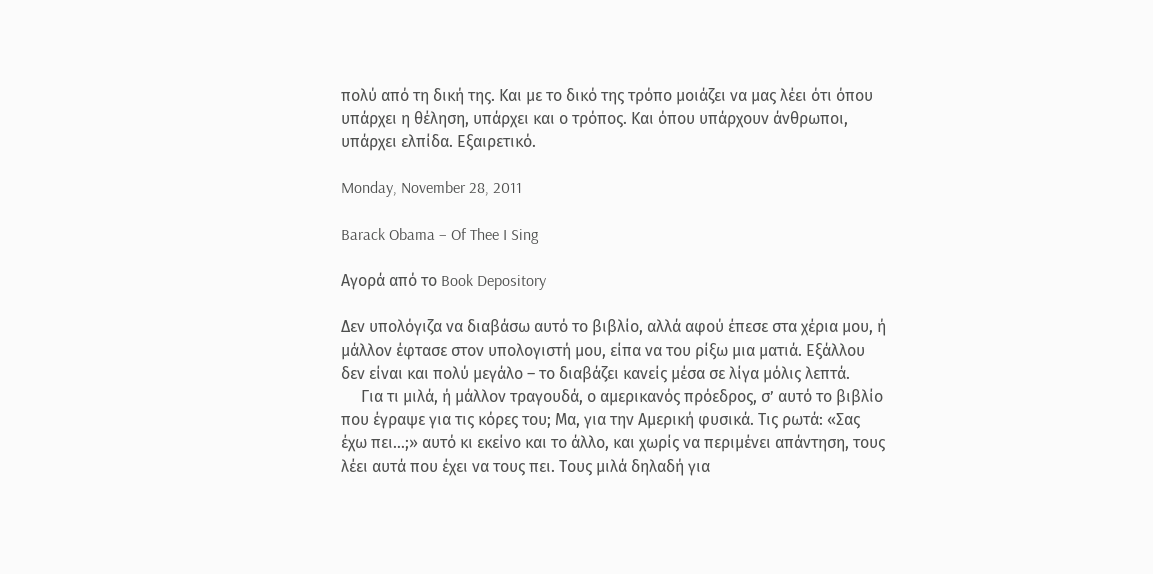πολύ από τη δική της. Και με το δικό της τρόπο μοιάζει να μας λέει ότι όπου υπάρχει η θέληση, υπάρχει και ο τρόπος. Και όπου υπάρχουν άνθρωποι, υπάρχει ελπίδα. Εξαιρετικό.

Monday, November 28, 2011

Barack Obama – Of Thee I Sing

Αγορά από το Book Depository

Δεν υπολόγιζα να διαβάσω αυτό το βιβλίο, αλλά αφού έπεσε στα χέρια μου, ή μάλλον έφτασε στον υπολογιστή μου, είπα να του ρίξω μια ματιά. Εξάλλου δεν είναι και πολύ μεγάλο – το διαβάζει κανείς μέσα σε λίγα μόλις λεπτά.
     Για τι μιλά, ή μάλλον τραγουδά, ο αμερικανός πρόεδρος, σ’ αυτό το βιβλίο που έγραψε για τις κόρες του; Μα, για την Αμερική φυσικά. Τις ρωτά: «Σας έχω πει…;» αυτό κι εκείνο και το άλλο, και χωρίς να περιμένει απάντηση, τους λέει αυτά που έχει να τους πει. Τους μιλά δηλαδή για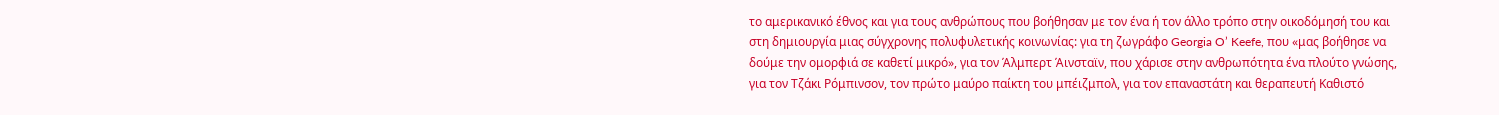το αμερικανικό έθνος και για τους ανθρώπους που βοήθησαν με τον ένα ή τον άλλο τρόπο στην οικοδόμησή του και στη δημιουργία μιας σύγχρονης πολυφυλετικής κοινωνίας: για τη ζωγράφο Georgia O’ Keefe, που «μας βοήθησε να δούμε την ομορφιά σε καθετί μικρό», για τον Άλμπερτ Άινσταϊν, που χάρισε στην ανθρωπότητα ένα πλούτο γνώσης, για τον Τζάκι Ρόμπινσον, τον πρώτο μαύρο παίκτη του μπέιζμπολ, για τον επαναστάτη και θεραπευτή Καθιστό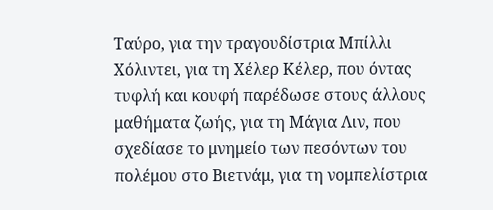Ταύρο, για την τραγουδίστρια Μπίλλι Χόλιντει, για τη Χέλερ Κέλερ, που όντας τυφλή και κουφή παρέδωσε στους άλλους μαθήματα ζωής, για τη Μάγια Λιν, που σχεδίασε το μνημείο των πεσόντων του πολέμου στο Βιετνάμ, για τη νομπελίστρια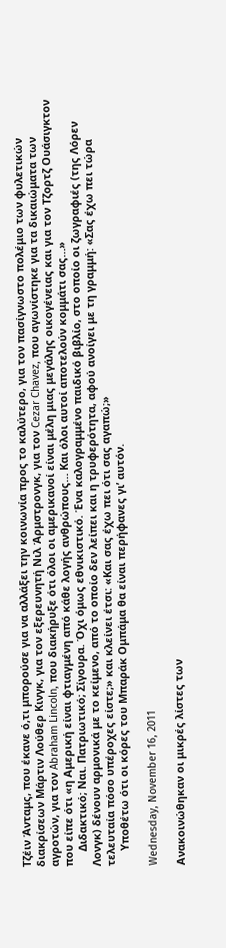Τζέιν Άνταμς, που έκανε ό,τι μπορούσε για να αλλάξει την κοινωνία προς το καλύτερο, για τον πασίγνωστο πολέμιο των φυλετικών διακρίσεων Μάρτιν Λούθερ Κινγκ, για τον εξερευνητή Νιλ Άρμστρονγκ, για τον Cezar Chavez, που αγωνίστηκε για τα δικαιώματα των αγροτών, για τον Abraham Lincoln, που διακήρυξε ότι όλοι οι αμερικανοί είναι μέλη μιας μεγάλης οικογένειας και για τον Τζορτζ Ουάσιγκτον που είπε ότι «η Αμερική είναι φτιαγμένη από κάθε λογής ανθρώπους… Και όλοι αυτοί αποτελούν κομμάτι σας…»
     Διδακτικό; Ναι. Πατριωτικό; Σίγουρα. Όχι όμως εθνικιστικό. Ένα καλογραμμένο παιδικό βιβλίο, στο οποίο οι ζωγραφιές (της Λόρεν Λονγκ) δένουν αρμονικά με το κείμενο, από το οποίο δεν λείπει και η τρυφερότητα, αφού ανοίγει με τη γραμμή: «Σας έχω πει τώρα τελευταία πόσο υπέροχες είστε;» και κλείνει έτσι: «Και σας έχω πει ότι σας αγαπώ;»
     Υποθέτω ότι οι κόρες του Μπαράκ Ομπάμα θα είναι περήφανες γι’ αυτόν.

Wednesday, November 16, 2011

Ανακοινώθηκαν οι μικρές λίστες των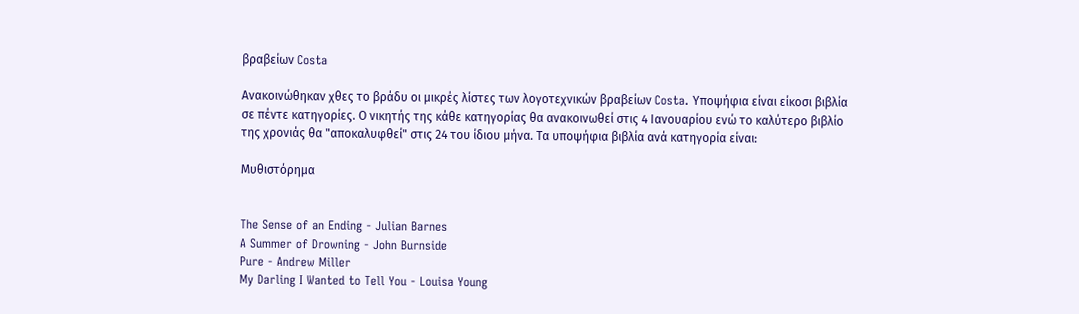βραβείων Costa

Ανακοινώθηκαν χθες το βράδυ οι μικρές λίστες των λογοτεχνικών βραβείων Costa. Υποψήφια είναι είκοσι βιβλία σε πέντε κατηγορίες. Ο νικητής της κάθε κατηγορίας θα ανακοινωθεί στις 4 Ιανουαρίου ενώ το καλύτερο βιβλίο της χρονιάς θα "αποκαλυφθεί" στις 24 του ίδιου μήνα. Τα υποψήφια βιβλία ανά κατηγορία είναι:

Μυθιστόρημα


The Sense of an Ending - Julian Barnes
A Summer of Drowning - John Burnside
Pure - Andrew Miller
My Darling I Wanted to Tell You - Louisa Young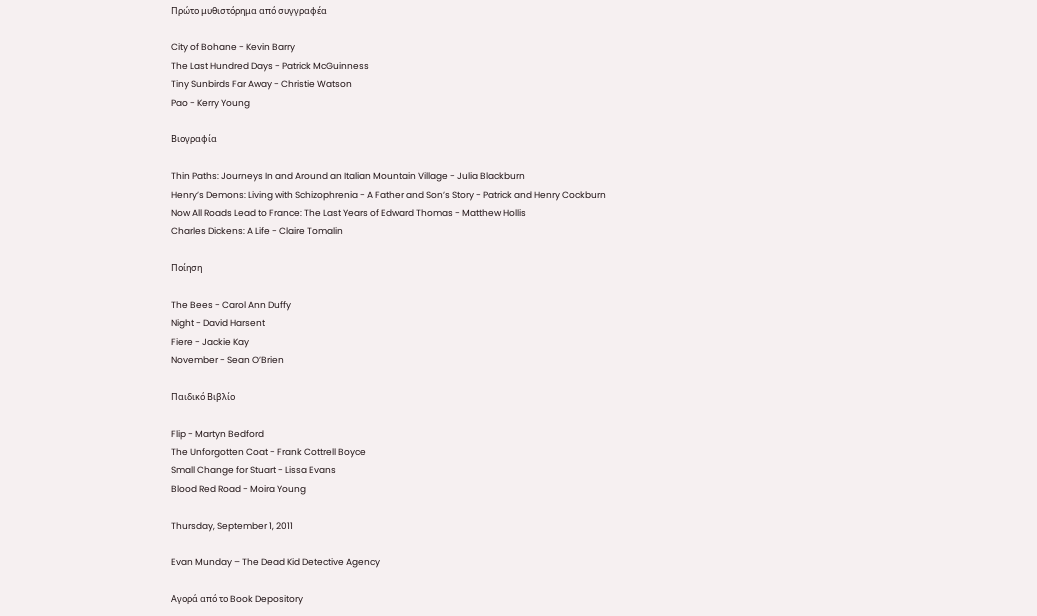Πρώτο μυθιστόρημα από συγγραφέα

City of Bohane - Kevin Barry
The Last Hundred Days - Patrick McGuinness
Tiny Sunbirds Far Away - Christie Watson
Pao - Kerry Young

Βιογραφία

Thin Paths: Journeys In and Around an Italian Mountain Village - Julia Blackburn
Henry’s Demons: Living with Schizophrenia - A Father and Son’s Story - Patrick and Henry Cockburn
Now All Roads Lead to France: The Last Years of Edward Thomas - Matthew Hollis
Charles Dickens: A Life - Claire Tomalin

Ποίηση

The Bees - Carol Ann Duffy
Night - David Harsent
Fiere - Jackie Kay
November - Sean O’Brien

Παιδικό Βιβλίο

Flip - Martyn Bedford
The Unforgotten Coat - Frank Cottrell Boyce
Small Change for Stuart - Lissa Evans
Blood Red Road - Moira Young

Thursday, September 1, 2011

Evan Munday – The Dead Kid Detective Agency

Αγορά από το Book Depository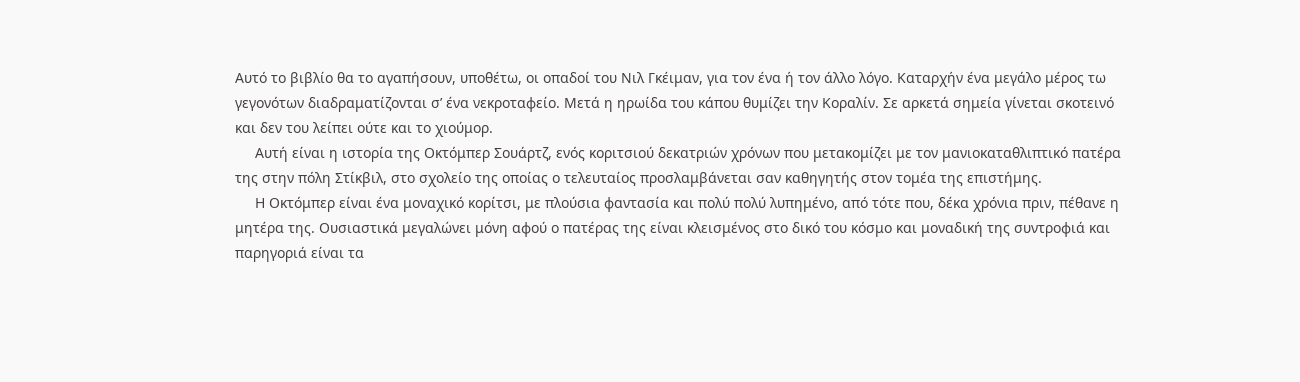Αυτό το βιβλίο θα το αγαπήσουν, υποθέτω, οι οπαδοί του Νιλ Γκέιμαν, για τον ένα ή τον άλλο λόγο. Καταρχήν ένα μεγάλο μέρος τω γεγονότων διαδραματίζονται σ’ ένα νεκροταφείο. Μετά η ηρωίδα του κάπου θυμίζει την Κοραλίν. Σε αρκετά σημεία γίνεται σκοτεινό και δεν του λείπει ούτε και το χιούμορ.
     Αυτή είναι η ιστορία της Οκτόμπερ Σουάρτζ, ενός κοριτσιού δεκατριών χρόνων που μετακομίζει με τον μανιοκαταθλιπτικό πατέρα της στην πόλη Στίκβιλ, στο σχολείο της οποίας ο τελευταίος προσλαμβάνεται σαν καθηγητής στον τομέα της επιστήμης.
     Η Οκτόμπερ είναι ένα μοναχικό κορίτσι, με πλούσια φαντασία και πολύ πολύ λυπημένο, από τότε που, δέκα χρόνια πριν, πέθανε η μητέρα της. Ουσιαστικά μεγαλώνει μόνη αφού ο πατέρας της είναι κλεισμένος στο δικό του κόσμο και μοναδική της συντροφιά και παρηγοριά είναι τα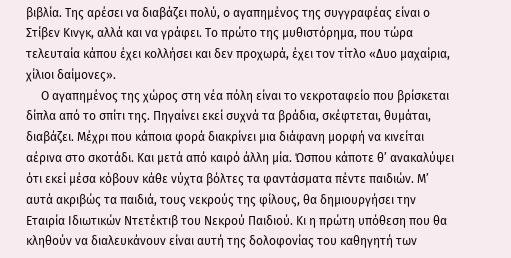βιβλία. Της αρέσει να διαβάζει πολύ, ο αγαπημένος της συγγραφέας είναι ο Στίβεν Κινγκ, αλλά και να γράφει. Το πρώτο της μυθιστόρημα, που τώρα τελευταία κάπου έχει κολλήσει και δεν προχωρά, έχει τον τίτλο «Δυο μαχαίρια, χίλιοι δαίμονες».
     Ο αγαπημένος της χώρος στη νέα πόλη είναι το νεκροταφείο που βρίσκεται δίπλα από το σπίτι της. Πηγαίνει εκεί συχνά τα βράδια, σκέφτεται, θυμάται, διαβάζει. Μέχρι που κάποια φορά διακρίνει μια διάφανη μορφή να κινείται αέρινα στο σκοτάδι. Και μετά από καιρό άλλη μία. Ώσπου κάποτε θ’ ανακαλύψει ότι εκεί μέσα κόβουν κάθε νύχτα βόλτες τα φαντάσματα πέντε παιδιών. Μ’ αυτά ακριβώς τα παιδιά, τους νεκρούς της φίλους, θα δημιουργήσει την Εταιρία Ιδιωτικών Ντετέκτιβ του Νεκρού Παιδιού. Κι η πρώτη υπόθεση που θα κληθούν να διαλευκάνουν είναι αυτή της δολοφονίας του καθηγητή των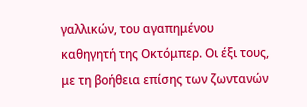γαλλικών, του αγαπημένου καθηγητή της Οκτόμπερ. Οι έξι τους, με τη βοήθεια επίσης των ζωντανών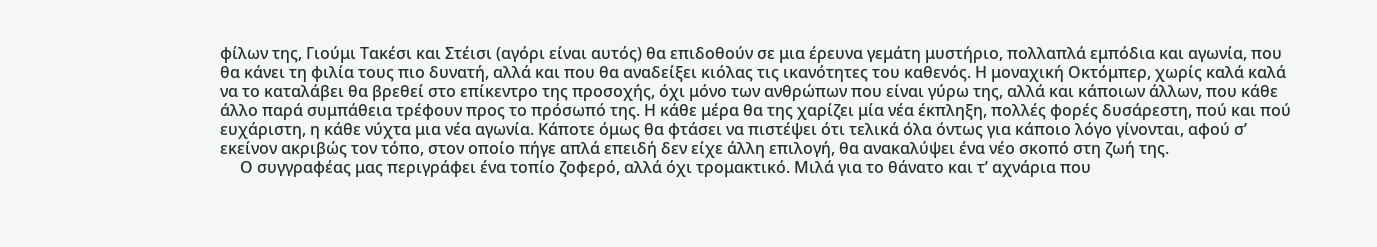φίλων της, Γιούμι Τακέσι και Στέισι (αγόρι είναι αυτός) θα επιδοθούν σε μια έρευνα γεμάτη μυστήριο, πολλαπλά εμπόδια και αγωνία, που θα κάνει τη φιλία τους πιο δυνατή, αλλά και που θα αναδείξει κιόλας τις ικανότητες του καθενός. Η μοναχική Οκτόμπερ, χωρίς καλά καλά να το καταλάβει θα βρεθεί στο επίκεντρο της προσοχής, όχι μόνο των ανθρώπων που είναι γύρω της, αλλά και κάποιων άλλων, που κάθε άλλο παρά συμπάθεια τρέφουν προς το πρόσωπό της. Η κάθε μέρα θα της χαρίζει μία νέα έκπληξη, πολλές φορές δυσάρεστη, πού και πού ευχάριστη, η κάθε νύχτα μια νέα αγωνία. Κάποτε όμως θα φτάσει να πιστέψει ότι τελικά όλα όντως για κάποιο λόγο γίνονται, αφού σ’ εκείνον ακριβώς τον τόπο, στον οποίο πήγε απλά επειδή δεν είχε άλλη επιλογή, θα ανακαλύψει ένα νέο σκοπό στη ζωή της.
     Ο συγγραφέας μας περιγράφει ένα τοπίο ζοφερό, αλλά όχι τρομακτικό. Μιλά για το θάνατο και τ’ αχνάρια που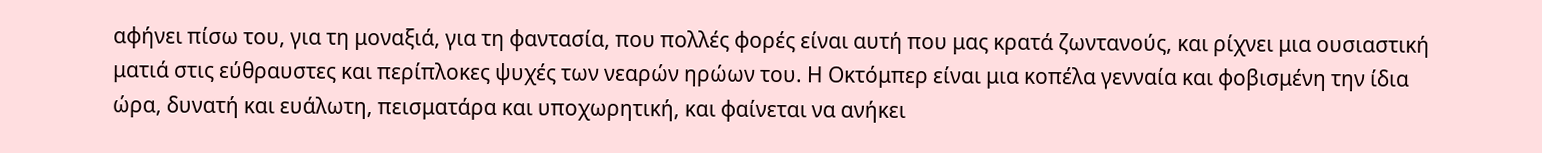αφήνει πίσω του, για τη μοναξιά, για τη φαντασία, που πολλές φορές είναι αυτή που μας κρατά ζωντανούς, και ρίχνει μια ουσιαστική ματιά στις εύθραυστες και περίπλοκες ψυχές των νεαρών ηρώων του. Η Οκτόμπερ είναι μια κοπέλα γενναία και φοβισμένη την ίδια ώρα, δυνατή και ευάλωτη, πεισματάρα και υποχωρητική, και φαίνεται να ανήκει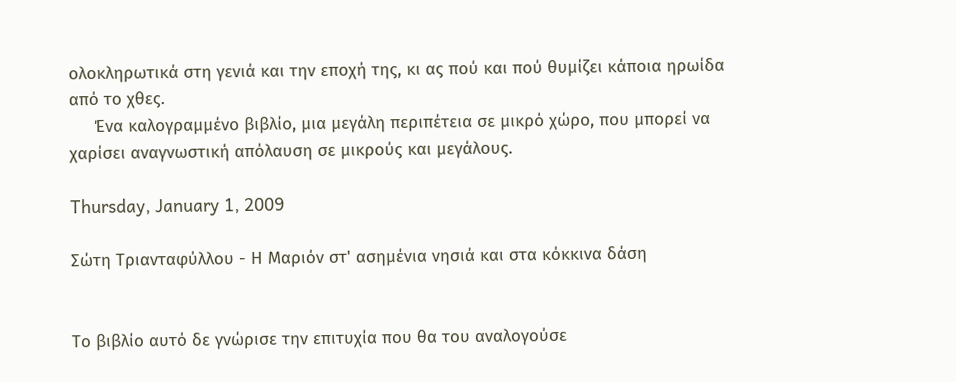ολοκληρωτικά στη γενιά και την εποχή της, κι ας πού και πού θυμίζει κάποια ηρωίδα από το χθες.
     Ένα καλογραμμένο βιβλίο, μια μεγάλη περιπέτεια σε μικρό χώρο, που μπορεί να χαρίσει αναγνωστική απόλαυση σε μικρούς και μεγάλους.

Thursday, January 1, 2009

Σώτη Τριανταφύλλου - Η Μαριόν στ' ασημένια νησιά και στα κόκκινα δάση


Το βιβλίο αυτό δε γνώρισε την επιτυχία που θα του αναλογούσε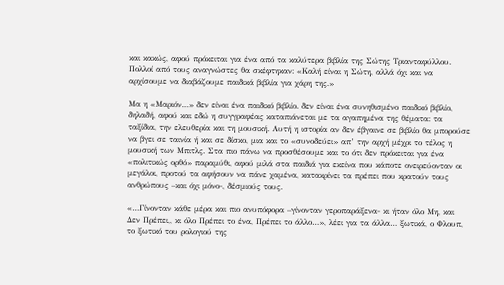και κακώς, αφού πρόκειται για ένα από τα καλύτερα βιβλία της Σώτης Τριανταφύλλου. Πολλοί από τους αναγνώστες θα σκέφτηκαν: «Καλή είναι η Σώτη, αλλά όχι και να αρχίσουμε να διαβάζουμε παιδικά βιβλία για χάρη της.»

Μα η «Μαριόν…» δεν είναι ένα παιδικό βιβλίο. δεν είναι ένα συνηθισμένο παιδικό βιβλίο, δηλαδή, αφού και εδώ η συγγραφέας καταπιάνεται με τα αγαπημένα της θέματα: τα ταξίδια, την ελευθερία και τη μουσική. Αυτή η ιστορία αν δεν έβγαινε σε βιβλίο θα μπορούσε να βγει σε ταινία ή και σε δίσκο, μια και το «συνοδεύει» απ’ την αρχή μέχρι το τέλος η μουσική των Μπιτλς. Στα πιο πάνω να προσθέσουμε και το ότι δεν πρόκειται για ένα «πολιτικώς ορθό» παραμύθι, αφού μιλά στα παιδιά για εκείνα που κάποτε ονειρεύονταν οι μεγάλοι, προτού τα αφήσουν να πάνε χαμένα, κατακρίνει τα πρέπει που κρατούν τους ανθρώπους –και όχι μόνο-, δέσμιούς τους.

«…Γίνονταν κάθε μέρα και πιο ανυπόφορα –γίνονταν γεροπαράξενα- κι ήταν όλο Μη, και Δεν Πρέπει,, κι όλο Πρέπει το ένα, Πρέπει το άλλο…», λέει για τα άλλα… ξωτικά, ο Φλουπ, το ξωτικό του ρολογιού της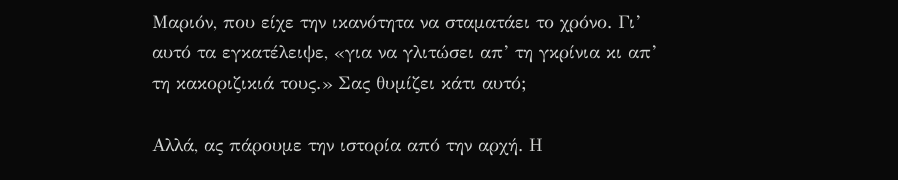Μαριόν, που είχε την ικανότητα να σταματάει το χρόνο. Γι’ αυτό τα εγκατέλειψε, «για να γλιτώσει απ’ τη γκρίνια κι απ’ τη κακοριζικιά τους.» Σας θυμίζει κάτι αυτό;

Αλλά, ας πάρουμε την ιστορία από την αρχή. Η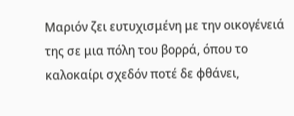Μαριόν ζει ευτυχισμένη με την οικογένειά της σε μια πόλη του βορρά, όπου το καλοκαίρι σχεδόν ποτέ δε φθάνει,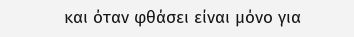και όταν φθάσει είναι μόνο για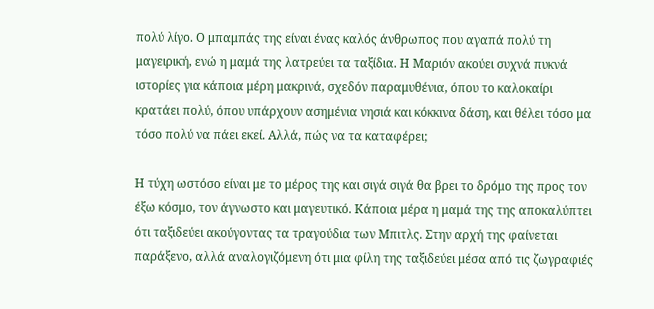πολύ λίγο. Ο μπαμπάς της είναι ένας καλός άνθρωπος που αγαπά πολύ τη μαγειρική, ενώ η μαμά της λατρεύει τα ταξίδια. Η Μαριόν ακούει συχνά πυκνά ιστορίες για κάποια μέρη μακρινά, σχεδόν παραμυθένια, όπου το καλοκαίρι κρατάει πολύ, όπου υπάρχουν ασημένια νησιά και κόκκινα δάση, και θέλει τόσο μα τόσο πολύ να πάει εκεί. Αλλά, πώς να τα καταφέρει;

Η τύχη ωστόσο είναι με το μέρος της και σιγά σιγά θα βρει το δρόμο της προς τον έξω κόσμο, τον άγνωστο και μαγευτικό. Κάποια μέρα η μαμά της της αποκαλύπτει ότι ταξιδεύει ακούγοντας τα τραγούδια των Μπιτλς. Στην αρχή της φαίνεται παράξενο, αλλά αναλογιζόμενη ότι μια φίλη της ταξιδεύει μέσα από τις ζωγραφιές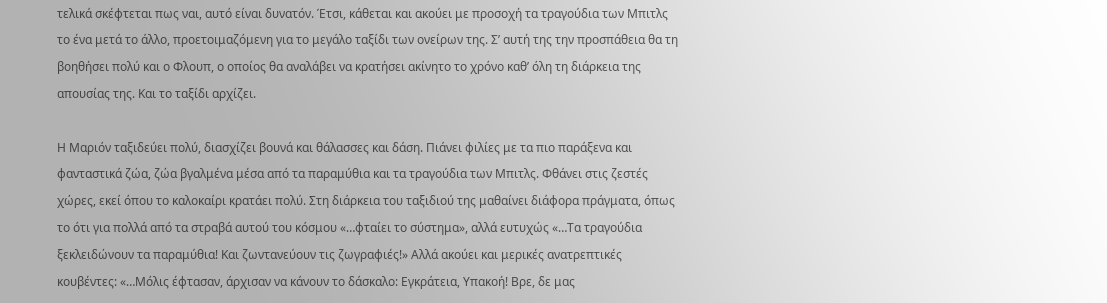τελικά σκέφτεται πως ναι, αυτό είναι δυνατόν. Έτσι, κάθεται και ακούει με προσοχή τα τραγούδια των Μπιτλς το ένα μετά το άλλο, προετοιμαζόμενη για το μεγάλο ταξίδι των ονείρων της. Σ’ αυτή της την προσπάθεια θα τη βοηθήσει πολύ και ο Φλουπ, ο οποίος θα αναλάβει να κρατήσει ακίνητο το χρόνο καθ’ όλη τη διάρκεια της απουσίας της. Και το ταξίδι αρχίζει.

Η Μαριόν ταξιδεύει πολύ, διασχίζει βουνά και θάλασσες και δάση. Πιάνει φιλίες με τα πιο παράξενα και φανταστικά ζώα, ζώα βγαλμένα μέσα από τα παραμύθια και τα τραγούδια των Μπιτλς. Φθάνει στις ζεστές χώρες, εκεί όπου το καλοκαίρι κρατάει πολύ. Στη διάρκεια του ταξιδιού της μαθαίνει διάφορα πράγματα, όπως το ότι για πολλά από τα στραβά αυτού του κόσμου «…φταίει το σύστημα», αλλά ευτυχώς «…Τα τραγούδια ξεκλειδώνουν τα παραμύθια! Και ζωντανεύουν τις ζωγραφιές!» Αλλά ακούει και μερικές ανατρεπτικές κουβέντες: «…Μόλις έφτασαν, άρχισαν να κάνουν το δάσκαλο: Εγκράτεια, Υπακοή! Βρε, δε μας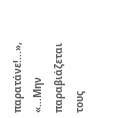παρατάνε!...», «…Μην παραβιάζεται τους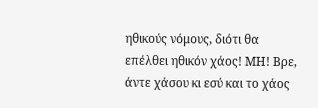ηθικούς νόμους, διότι θα επέλθει ηθικόν χάος! ΜΗ! Βρε, άντε χάσου κι εσύ και το χάος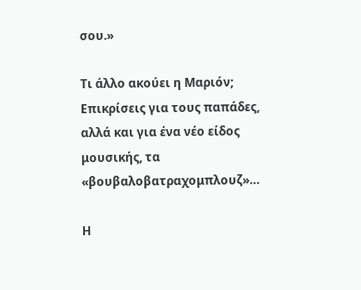σου.»

Τι άλλο ακούει η Μαριόν; Επικρίσεις για τους παπάδες, αλλά και για ένα νέο είδος μουσικής, τα «βουβαλοβατραχομπλουζ»…

Η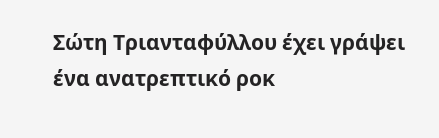Σώτη Τριανταφύλλου έχει γράψει ένα ανατρεπτικό ροκ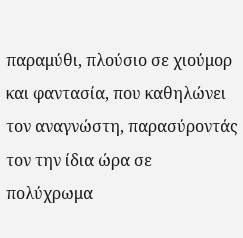παραμύθι, πλούσιο σε χιούμορ και φαντασία, που καθηλώνει τον αναγνώστη, παρασύροντάς τον την ίδια ώρα σε πολύχρωμα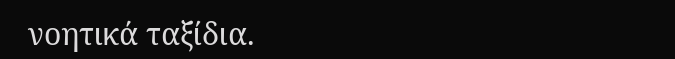νοητικά ταξίδια.